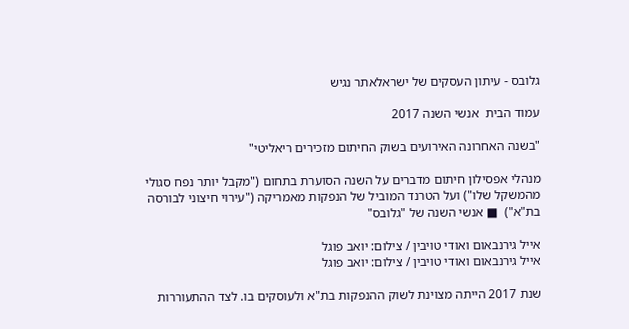גלובס - עיתון העסקים של ישראלאתר נגיש

עמוד הבית  אנשי השנה 2017

"בשנה האחרונה האירועים בשוק החיתום מזכירים ריאליטי"

מנהלי אפסילון חיתום מדברים על השנה הסוערת בתחום ("מקבל יותר נפח סגולי מהמשקל שלו") ועל הטרנד המוביל של הנפקות מאמריקה ("עירוי חיצוני לבורסה בת"א")  ■ אנשי השנה של "גלובס"

אייל גירנבאום ואודי טויבין / צילום: יואב פוגל
אייל גירנבאום ואודי טויבין / צילום: יואב פוגל

שנת 2017 הייתה מצוינת לשוק ההנפקות בת"א ולעוסקים בו. לצד ההתעוררות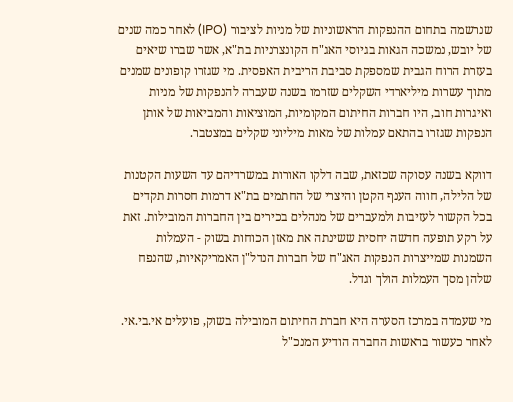שנרשמה בתחום ההנפקות הראשוניות של מניות לציבור (IPO) לאחר כמה שנים של יובש, נמשכה הגאות בגיוסי האג"ח הקונצרניות בת"א, אשר שברו שיאים בעזרת הרוח הגבית שמספקת סביבת הריבית האפסית. מי שגזרו קופונים שמנים מתוך עשרות מיליארדי השקלים שזרמו בשנה שעברה להנפקות של מניות ואיגרות חוב, היו חברות החיתום המקומיות, המוציאות והמביאות של אותן הנפקות שגזרו בהתאם עמלות של מאות מיליוני שקלים במצטבר.

דווקא בשנה עסוקה שכזאת, שבה דלקו האורות במשרדיהם עד השעות הקטנות של הלילה, חווה הענף הקטן והיצרי של החתמים בת"א דרמות חסרות תקדים בכל הקשור לעזיבות ולמעברים של מנהלים בכירים בין החברות המובילות. זאת על רקע תופעה חדשה יחסית ששינתה את מאזן הכוחות בשוק - העמלות השמנות שמייצרות הנפקות האג"ח של חברות הנדל"ן האמריקאיות, שהנפח שלהן מסך העמלות הולך וגדל.

מי שעמדה במרכז הסערה היא חברת החיתום המובילה בשוק, פועלים אי.בי.אי. לאחר כעשור בראשות החברה הודיע המנכ"ל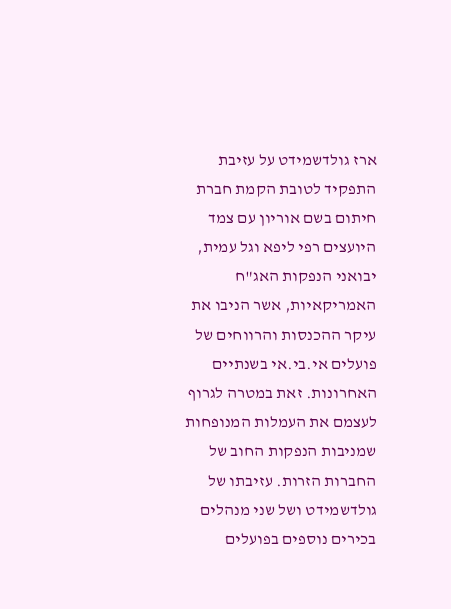ארז גולדשמידט על עזיבת התפקיד לטובת הקמת חברת חיתום בשם אוריון עם צמד היועצים רפי ליפא וגל עמית, יבואני הנפקות האג"ח האמריקאיות, אשר הניבו את עיקר ההכנסות והרווחים של פועלים אי.בי.אי בשנתיים האחרונות. זאת במטרה לגרוף לעצמם את העמלות המנופחות שמניבות הנפקות החוב של החברות הזרות. עזיבתו של גולדשמידט ושל שני מנהלים בכירים נוספים בפועלים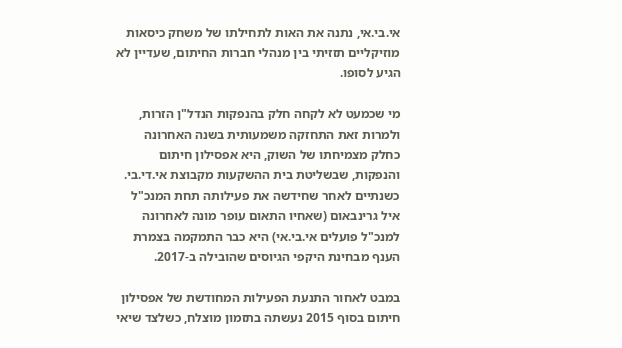אי.בי.אי, נתנה את האות לתחילתו של משחק כיסאות מוזיקליים תזזיתי בין מנהלי חברות החיתום, שעדיין לא הגיע לסופו.

מי שכמעט לא לקחה חלק בהנפקות הנדל"ן הזרות, ולמרות זאת התחזקה משמעותית בשנה האחרונה כחלק מצמיחתו של השוק, היא אפסילון חיתום והנפקות, שבשליטת בית ההשקעות מקבוצת אי.די.בי. כשנתיים לאחר שחידשה את פעילותה תחת המנכ"ל איל גרינבאום (שאחיו התאום עופר מונה לאחרונה למנכ"ל פועלים אי.בי.אי) היא כבר התמקמה בצמרת הענף מבחינת היקפי הגיוסים שהובילה ב-2017.

במבט לאחור התנעת הפעילות המחודשת של אפסילון חיתום בסוף 2015 נעשתה בתזמון מוצלח, כשלצד שיאי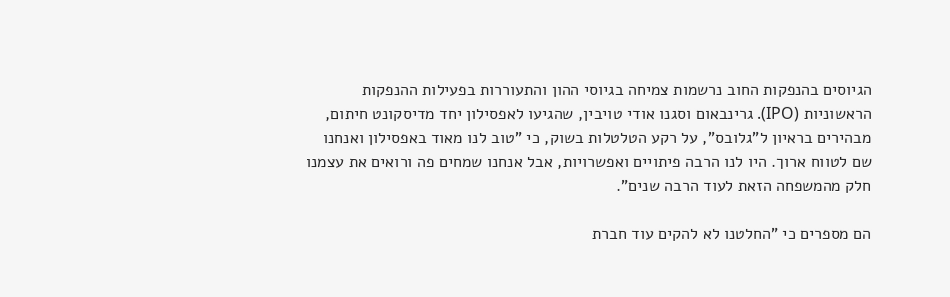הגיוסים בהנפקות החוב נרשמות צמיחה בגיוסי ההון והתעוררות בפעילות ההנפקות הראשוניות (IPO). גרינבאום וסגנו אודי טויבין, שהגיעו לאפסילון יחד מדיסקונט חיתום, מבהירים בראיון ל"גלובס", על רקע הטלטלות בשוק, כי "טוב לנו מאוד באפסילון ואנחנו שם לטווח ארוך. היו לנו הרבה פיתויים ואפשרויות, אבל אנחנו שמחים פה ורואים את עצמנו חלק מהמשפחה הזאת לעוד הרבה שנים".

הם מספרים כי "החלטנו לא להקים עוד חברת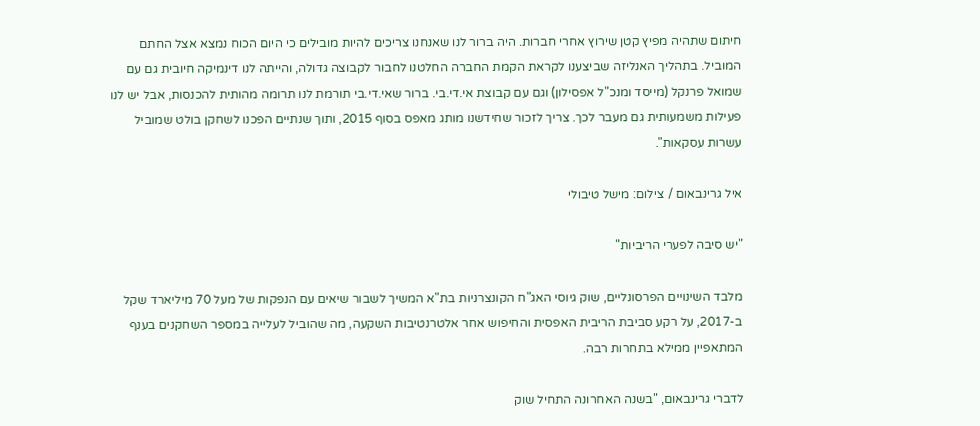חיתום שתהיה מפיץ קטן שירוץ אחרי חברות. היה ברור לנו שאנחנו צריכים להיות מובילים כי היום הכוח נמצא אצל החתם המוביל. בתהליך האנליזה שביצענו לקראת הקמת החברה החלטנו לחבור לקבוצה גדולה, והייתה לנו דינמיקה חיובית גם עם שמואל פרנקל (מייסד ומנכ"ל אפסילון) וגם עם קבוצת אי.די.בי. ברור שאי.די.בי תורמת לנו תרומה מהותית להכנסות, אבל יש לנו פעילות משמעותית גם מעבר לכך. צריך לזכור שחידשנו מותג מאפס בסוף 2015, ותוך שנתיים הפכנו לשחקן בולט שמוביל עשרות עסקאות".

איל גרינבאום / צילום: מישל טיבולי

"יש סיבה לפערי הריביות"

מלבד השינויים הפרסונליים, שוק גיוסי האג"ח הקונצרניות בת"א המשיך לשבור שיאים עם הנפקות של מעל 70 מיליארד שקל ב-2017, על רקע סביבת הריבית האפסית והחיפוש אחר אלטרנטיבות השקעה, מה שהוביל לעלייה במספר השחקנים בענף המתאפיין ממילא בתחרות רבה.

לדברי גרינבאום, "בשנה האחרונה התחיל שוק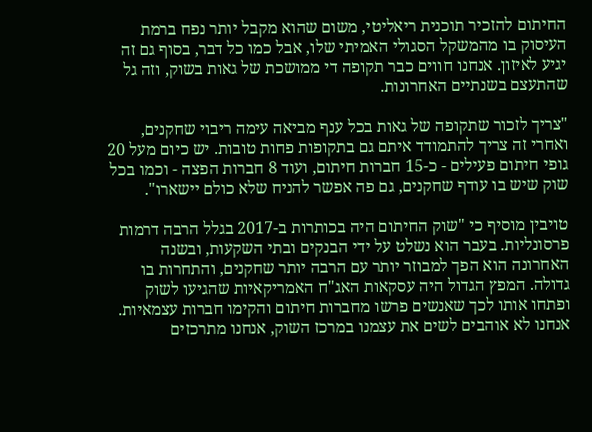החיתום להזכיר תוכנית ריאליטי, משום שהוא מקבל יותר נפח ברמת העיסוק בו מהמשקל הסגולי האמיתי שלו, אבל כמו כל דבר, בסוף גם זה יגיע לאיזון. אנחנו חווים כבר תקופה די ממושכת של גאות בשוק, וזה גל שהתעצם בשנתיים האחרונות.

"צריך לזכור שתקופה של גאות בכל ענף מביאה עימה ריבוי שחקנים, ואחרי זה צריך להתמודד איתם גם בתקופות פחות טובות. יש כיום מעל 20 גופי חיתום פעילים - כ-15 חברות חיתום, ועוד 8 חברות הפצה - וכמו בכל שוק שיש בו עודף שחקנים, גם פה אפשר להניח שלא כולם יישארו".

טויבין מוסיף כי "שוק החיתום היה בכותרות ב-2017 בגלל הרבה דרמות פרסונליות. בעבר הוא נשלט על ידי הבנקים ובתי השקעות, ובשנה האחרונה הוא הפך למבוזר יותר עם הרבה יותר שחקנים, והתחרות בו גדולה. המפץ הגדול היה עסקאות האג"ח האמריקאיות שהגיעו לשוק ופתחו אותו לכך שאנשים פרשו מחברות חיתום והקימו חברות עצמאיות. אנחנו לא אוהבים לשים את עצמנו במרכז השוק, אנחנו מתרכזים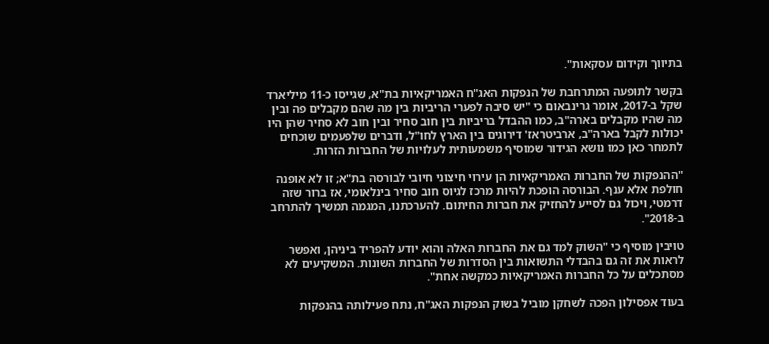בתיווך וקידום עסקאות".

בקשר לתופעה המתרחבת של הנפקות האג"ח האמריקאיות בת"א, שגייסו כ-11 מיליארד שקל ב-2017, אומר גרינבאום כי "יש סיבה לפערי הריביות בין מה שהם מקבלים פה ובין מה שהיו מקבלים בארה"ב, כמו ההבדל בריביות בין חוב סחיר ובין חוב לא סחיר שהן היו יכולות לקבל בארה"ב, ארביטראז' דירוגים בין הארץ לחו"ל, ודברים שלפעמים שוכחים לתמחר כאן כמו נושא הגידור שמוסיף משמעותית לעלויות של החברות הזרות.

"ההנפקות של החברות האמריקאיות הן עירוי חיצוני חיובי לבורסה בת"א; זו לא אופנה חולפת אלא ענף. הבורסה הופכת להיות מרכז לגיוס חוב סחיר בינלאומי, אז ברור שזה דרמטי, ויכול גם לסייע להחזיק את חברות החיתום. להערכתנו, המגמה תמשיך להתרחב ב-2018".

טויבין מוסיף כי "השוק למד גם את החברות האלה והוא יודע להפריד ביניהן, ואפשר לראות את זה גם בהבדלי התשואות בין הסדרות של החברות השונות. המשקיעים לא מסתכלים על כל החברות האמריקאיות כמקשה אחת".

בעוד אפסילון הפכה לשחקן מוביל בשוק הנפקות האג"ח, נתח פעילותה בהנפקות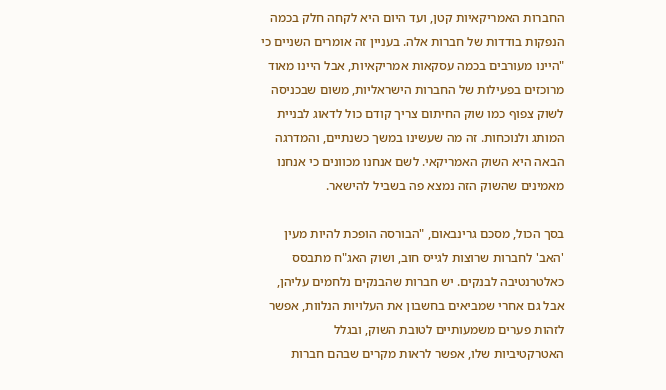החברות האמריקאיות קטן, ועד היום היא לקחה חלק בכמה הנפקות בודדות של חברות אלה. בעניין זה אומרים השניים כי "היינו מעורבים בכמה עסקאות אמריקאיות, אבל היינו מאוד מרוכזים בפעילות של החברות הישראליות, משום שבכניסה לשוק צפוף כמו שוק החיתום צריך קודם כול לדאוג לבניית המותג ולנוכחות. זה מה שעשינו במשך כשנתיים, והמדרגה הבאה היא השוק האמריקאי. לשם אנחנו מכוונים כי אנחנו מאמינים שהשוק הזה נמצא פה בשביל להישאר.

בסך הכול, מסכם גרינבאום, "הבורסה הופכת להיות מעין 'האב' לחברות שרוצות לגייס חוב, ושוק האג"ח מתבסס כאלטרנטיבה לבנקים. יש חברות שהבנקים נלחמים עליהן, אבל גם אחרי שמביאים בחשבון את העלויות הנלוות, אפשר לזהות פערים משמעותיים לטובת השוק, ובגלל האטרקטיביות שלו, אפשר לראות מקרים שבהם חברות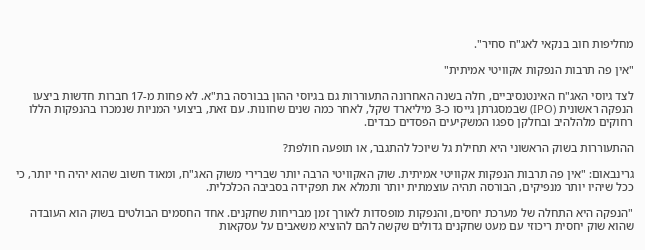מחליפות חוב בנקאי לאג"ח סחיר".

"אין פה תרבות הנפקות אקוויטי אמיתית"

לצד גיוסי האג"ח האינטנסיביים, חלה בשנה האחרונה התעוררות גם בגיוסי ההון בבורסה בת"א. לא פחות מ-17 חברות חדשות ביצעו הנפקה ראשונית (IPO) שבמסגרתן גייסו כ-3 מיליארד שקל, לאחר כמה שנים שחונות. עם זאת, ביצועי המניות שנמכרו בהנפקות הללו רחוקים מלהלהיב ובחלקן ספגו המשקיעים הפסדים כבדים.

ההתעוררות בשוק הראשוני היא תחילת גל שיוכל להתגבר, או תופעה חולפת?

גרינבאום: "אין פה תרבות הנפקות אקוויטי אמיתית. שוק האקוויטי הרבה יותר שברירי משוק האג"ח, ומאוד חשוב שהוא יהיה חי יותר, כי ככל שיהיו יותר מנפיקים, הבורסה תהיה עוצמתית יותר ותמלא את תפקידה בסביבה הכלכלית.

"הנפקה היא התחלה של מערכת יחסים, והנפקות מופסדות לאורך זמן מבריחות שחקנים. אחד החסמים הבולטים בשוק הוא העובדה שהוא שוק יחסית ריכוזי עם מעט שחקנים גדולים שקשה להם להוציא משאבים על עסקאות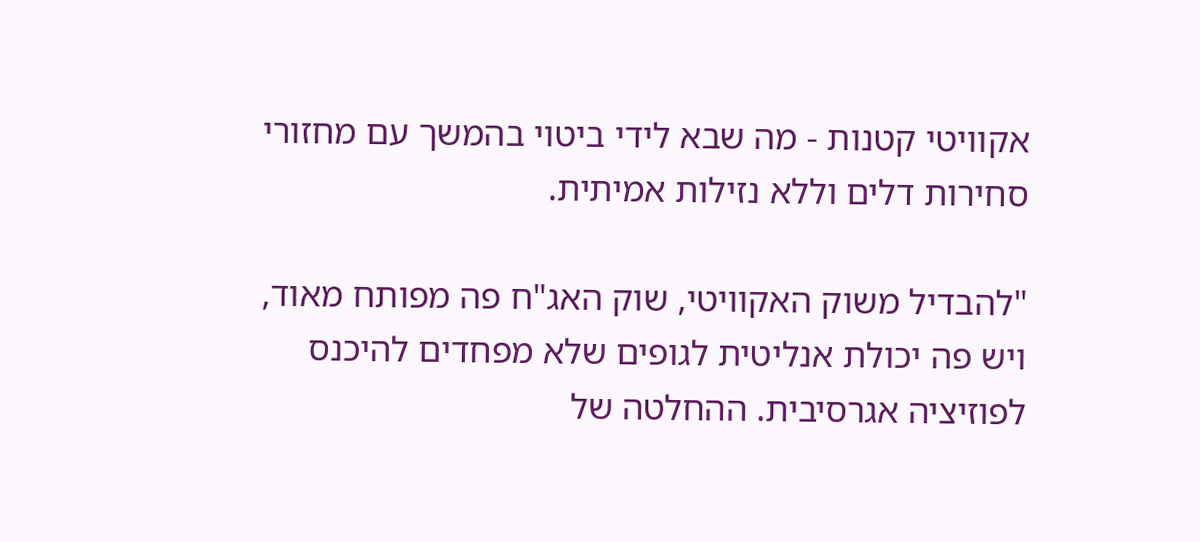אקוויטי קטנות - מה שבא לידי ביטוי בהמשך עם מחזורי סחירות דלים וללא נזילות אמיתית.

"להבדיל משוק האקוויטי, שוק האג"ח פה מפותח מאוד, ויש פה יכולת אנליטית לגופים שלא מפחדים להיכנס לפוזיציה אגרסיבית. ההחלטה של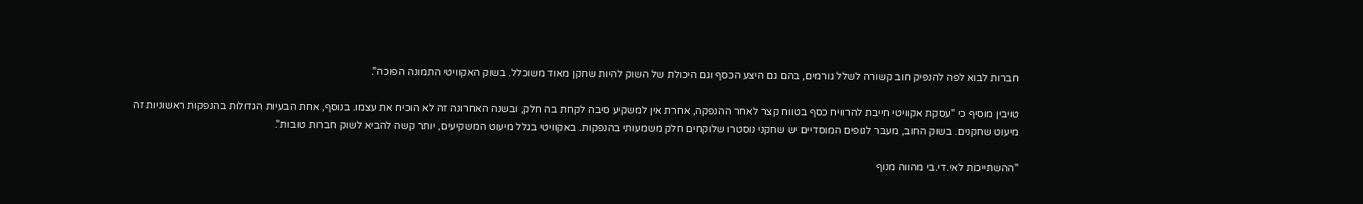חברות לבוא לפה להנפיק חוב קשורה לשלל גורמים, בהם גם היצע הכסף וגם היכולת של השוק להיות שחקן מאוד משוכלל. בשוק האקוויטי התמונה הפוכה".

טויבין מוסיף כי "עסקת אקוויטי חייבת להרוויח כסף בטווח קצר לאחר ההנפקה, אחרת אין למשקיע סיבה לקחת בה חלק, ובשנה האחרונה זה לא הוכיח את עצמו. בנוסף, אחת הבעיות הגדולות בהנפקות ראשוניות זה מיעוט שחקנים. בשוק החוב, מעבר לגופים המוסדיים יש שחקני נוסטרו שלוקחים חלק משמעותי בהנפקות. באקוויטי בגלל מיעוט המשקיעים, יותר קשה להביא לשוק חברות טובות".

"ההשתייכות לאי.די.בי מהווה מנוף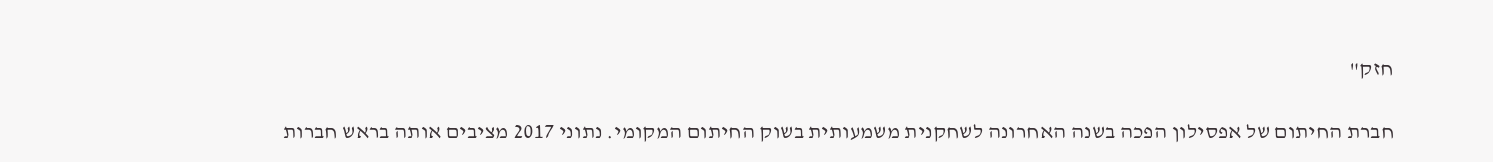חזק"

חברת החיתום של אפסילון הפכה בשנה האחרונה לשחקנית משמעותית בשוק החיתום המקומי. נתוני 2017 מציבים אותה בראש חברות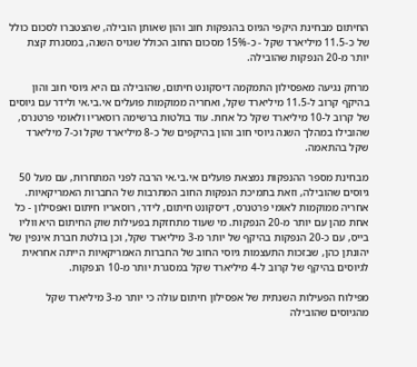החיתום מבחינת היקפי הגיוס בהנפקות חוב והון שאותן הובילה, שהצטברו לסכום כולל של כ-11.5 מיליארד שקל - כ-15% מסכום החוב הכולל שגויס השנה, במסגרת קצת יותר מ-20 הנפקות שהובילה.

מרחק נגיעה מאפסילון התמקמה דיסקונט חיתום, שהובילה גם היא גיוסי חוב והון בהיקף קרוב ל-11.5 מיליארד שקל, ואחריה ממוקמות פועלים אי.בי.אי ולידר עם גיוסים של קרוב ל-10 מיליארד שקל כל אחת. עוד בולטות ברשימה רוסאריו ולאומי פרטנרס, שהובילו במהלך השנה גיוסי חוב והון בהיקפים של כ-8 מיליארד שקל וכ-7 מיליארד שקל בהתאמה.

מבחינת מספר ההנפקות נמצאת פועלים אי.בי.אי הרבה לפני המתחרות, עם מעל 50 גיוסים שהובילה, וזאת בתמיכת הנפקות החוב המתרבות של החברות האמריקאיות. אחריה ממוקמות לאומי פרטנרס, דיסקונט חיתום, לידר, רוסאריו חיתום ואפסילון - כל אחת מהן עם יותר מ-20 הנפקות. מי שעוד מתחזקת בפעילות שוק החיתום היא ווליו בייס, עם כ-20 הנפקות בהיקף של יותר מ-3 מיליארד שקל, וכן בולטת חברת אינפין של יהונתן כהן, שבזכות התעצמות גיוסי החוב של החברות האמריקאיות הייתה אחראית לגיוסים בהיקף של קרוב ל-4 מיליארד שקל במסגרת יותר מ-10 הנפקות.

מפילוח הפעילות השנתית של אפסילון חיתום עולה כי יותר מ-3 מיליארד שקל מהגיוסים שהובילה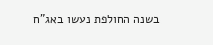בשנה החולפת נעשו באג"ח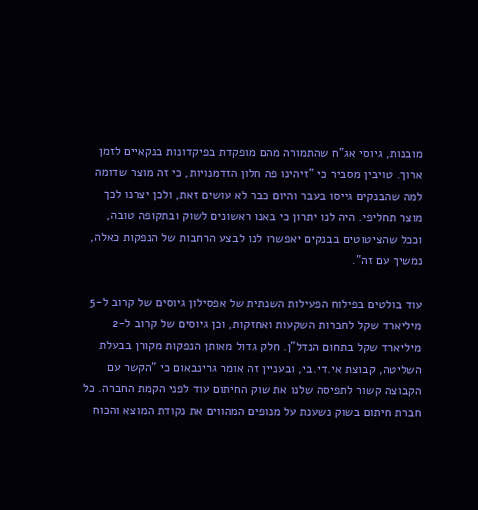מובנות, גיוסי אג"ח שהתמורה מהם מופקדת בפיקדונות בנקאיים לזמן ארוך. טויבין מסביר כי "זיהינו פה חלון הזדמנויות, כי זה מוצר שדומה למה שהבנקים גייסו בעבר והיום כבר לא עושים זאת, ולכן יצרנו לכך מוצר תחליפי. היה לנו יתרון כי באנו ראשונים לשוק ובתקופה טובה, וככל שהציטוטים בבנקים יאפשרו לנו לבצע הרחבות של הנפקות כאלה, נמשיך עם זה".

עוד בולטים בפילוח הפעילות השנתית של אפסילון גיוסים של קרוב ל-5 מיליארד שקל לחברות השקעות ואחזקות, וכן גיוסים של קרוב ל-2 מיליארד שקל בתחום הנדל"ן. חלק גדול מאותן הנפקות מקורן בבעלת השליטה, קבוצת אי.די.בי, ובעניין זה אומר גרינבאום כי "הקשר עם הקבוצה קשור לתפיסה שלנו את שוק החיתום עוד לפני הקמת החברה. כל חברת חיתום בשוק נשענת על מנופים המהווים את נקודת המוצא והכוח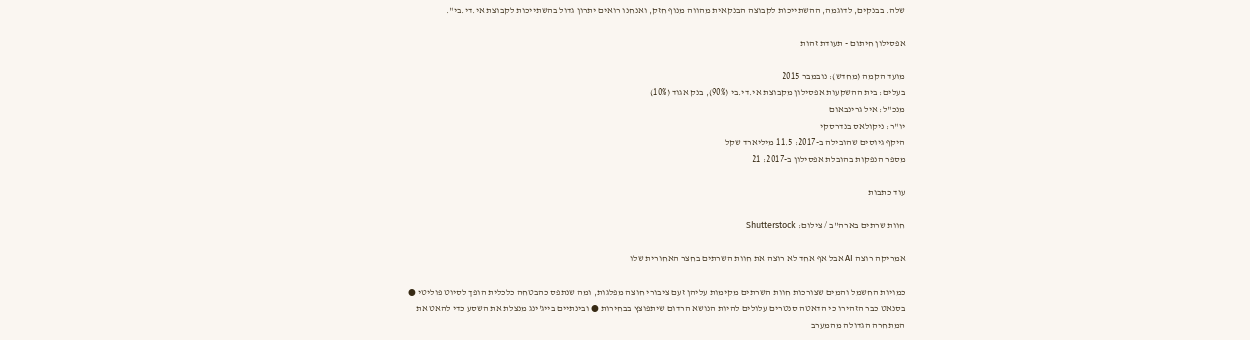שלה. בבנקים, לדוגמה, ההשתייכות לקבוצה הבנקאית מהווה מנוף חזק, ואנחנו רואים יתרון גדול בהשתייכות לקבוצת אי.די.בי".

אפסילון חיתום - תעודת זהות

מועד הקמה (מחדש): נובמבר 2015
בעלים: בית ההשקעות אפסילון מקבוצת אי.די.בי (90%), בנק אגוד (10%)
מנכ"ל: איל גרינבאום
יו"ר: ניקולאס בנדרסקי
היקף גיוסים שהובילה ב-2017: 11.5 מיליארד שקל
מספר הנפקות בהובלת אפסילון ב-2017: 21

עוד כתבות

חוות שרתים בארה''ב / צילום: Shutterstock

אמריקה רוצה AI אבל אף אחד לא רוצה את חוות השרתים בחצר האחורית שלו

כמויות החשמל והמים שצורכות חוות השרתים מקימות עליהן זעם ציבורי חוצה מפלגות, ומה שנתפס כהבטחה כלכלית הופך לסיוט פוליטי ● בסנאט כבר הזהירו כי הדאטה סנטרים עלולים להיות הנושא הרדום שיתפוצץ בבחירות ● ובינתיים בייג'ינג מנצלת את השסע כדי להאט את המתחרה הגדולה מהמערב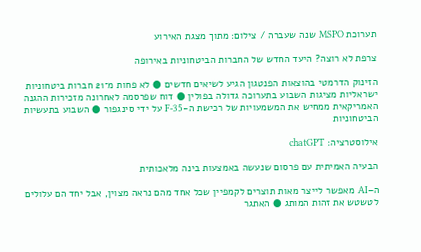תערוכת MSPO שנה שעברה / צילום: מתוך מצגת האירוע

צרפת לא רוצה? היעד החדש של החברות הביטחוניות באירופה

הזינוק הדרמטי בהוצאות הפנטגון הגיע לשיאים חדשים ● לא פחות מ־21 חברות ביטחוניות ישראליות מציגות השבוע בתערוכה גדולה בפולין ● דוח שפרסמה לאחרונה מזכירות ההגנה האמריקאית ממחיש את המשמעויות של רכישת ה-F-35 על ידי סינגפור ● השבוע בתעשיות הביטחוניות

אילוסטרציה: chatGPT

הבעיה האמיתית עם פרסום שנעשה באמצעות בינה מלאכותית

ה–AI מאפשר לייצר מאות תוצרים לקמפיין שכל אחד מהם נראה מצוין, אבל יחד הם עלולים לטשטש את זהות המותג ● האתגר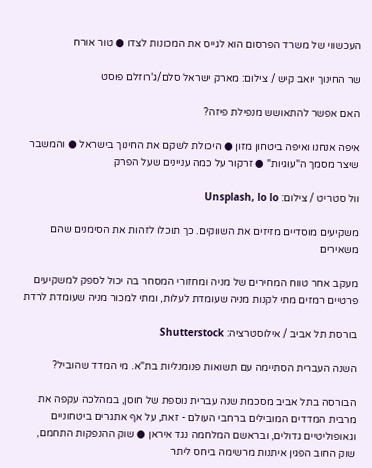העכשווי של משרד הפרסום הוא לגייס את המכונות לצדו ● טור אורח

שר החינוך יואב קיש / צילום: מארק ישראל סלם/ג'רוזלם פוסט

האם אפשר להתאושש מנפילת פיזה?

איפה אנחנו ואיפה ביטחון מזון ● היכולת לשקם את החינוך בישראל ● והמשבר שיצר מסמך ה"עוגיות" ● זרקור על כמה עניינים שעל הפרק

וול סטריט / צילום: Unsplash, lo lo

משקיעים מוסדיים מזיזים את השווקים. כך תוכלו לזהות את הסימנים שהם משאירים

מעקב אחר טווח המחירים של מניה ומחזורי המסחר בה יכול לספק למשקיעים פרטיים רמזים מתי לקנות מניה שעומדת לעלות, ומתי למכור מניה שעומדת לרדת

בורסת תל אביב / אילוסטרציה: Shutterstock

השנה העברית הסתיימה עם תשואות פנומנליות בת"א. מי המדד שהוביל?

הבורסה בתל אביב מסכמת שנה עברית נוספת של חוסן, במהלכה עקפה את מרבית המדדים המובילים ברחבי העולם - זאת, על אף אתגרים ביטחוניים וגאופוליטיים גדולים, ובראשם המלחמה נגד איראן ● שוק ההנפקות התחמם, שוק החוב הפגין איתנות מרשימה ביחס ליתר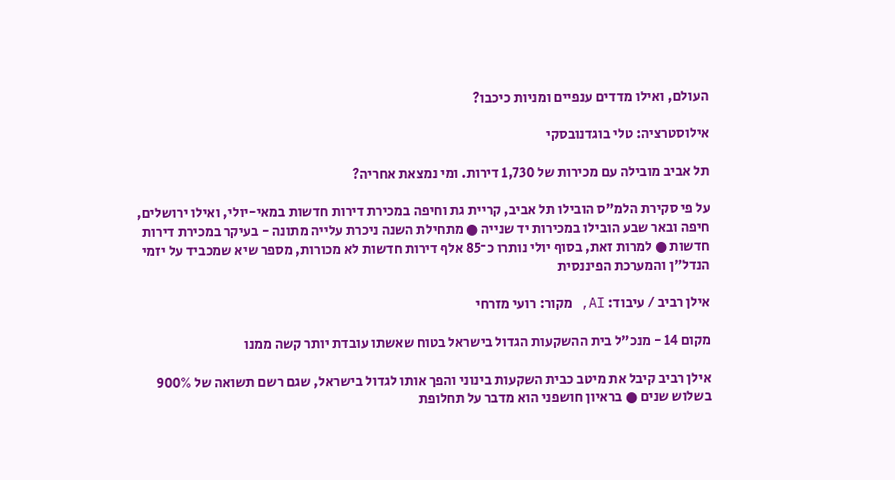העולם, ואילו מדדים ענפיים ומניות כיכבו?

אילוסטרציה: טלי בוגדנובסקי

תל אביב מובילה עם מכירות של 1,730 דירות. ומי נמצאת אחריה?

על פי סקירת הלמ"ס הובילו תל אביב, קריית גת וחיפה במכירת דירות חדשות במאי-יולי, ואילו ירושלים, חיפה ובאר שבע הובילו במכירות יד שנייה ● מתחילת השנה ניכרת עלייה מתונה - בעיקר במכירת דירות חדשות ● למרות זאת, בסוף יולי נותרו כ־85 אלף דירות חדשות לא מכורות, מספר שיא שמכביד על יזמי הנדל״ן והמערכת הפיננסית

אילן רביב / עיבוד: AI, מקור: רועי מזרחי

מקום 14 - מנכ"ל בית ההשקעות הגדול בישראל בטוח שאשתו עובדת יותר קשה ממנו

אילן רביב קיבל את מיטב כבית השקעות בינוני והפך אותו לגדול בישראל, שגם רשם תשואה של 900% בשלוש שנים ● בראיון חושפני הוא מדבר על תחלופת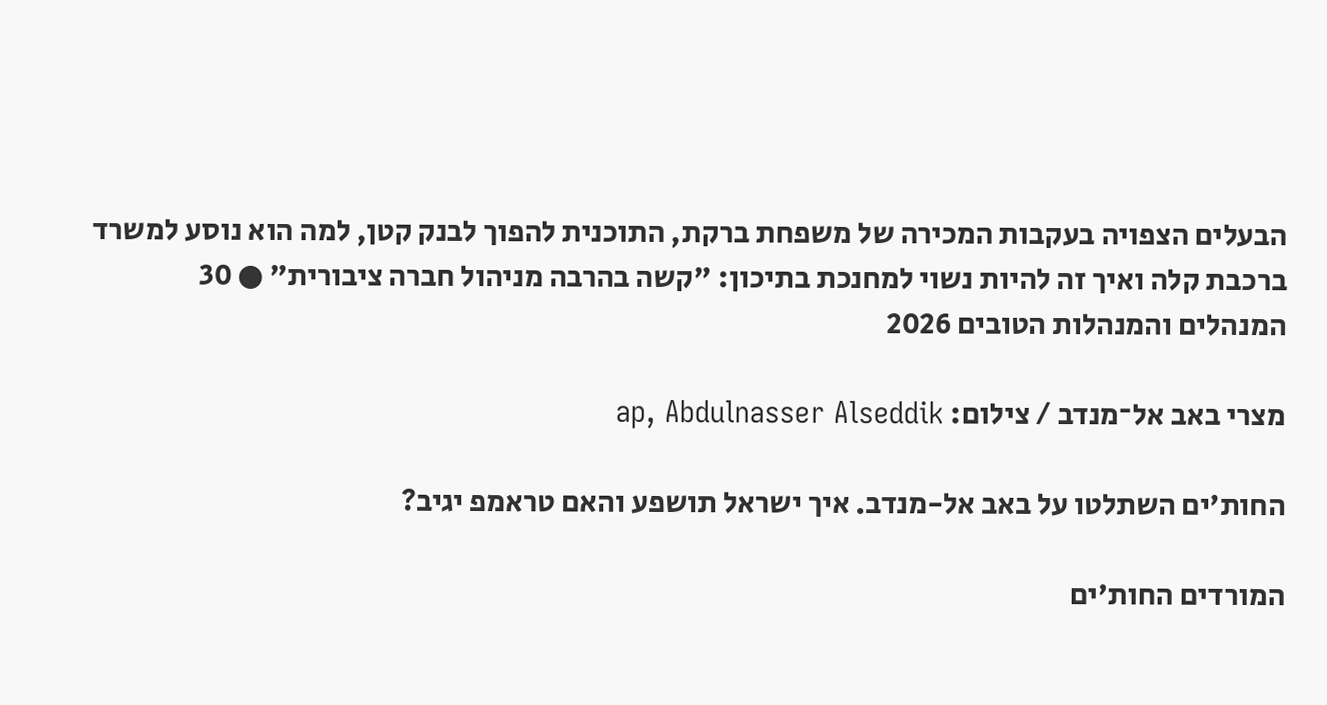הבעלים הצפויה בעקבות המכירה של משפחת ברקת, התוכנית להפוך לבנק קטן, למה הוא נוסע למשרד ברכבת קלה ואיך זה להיות נשוי למחנכת בתיכון: "קשה בהרבה מניהול חברה ציבורית" ● 30 המנהלים והמנהלות הטובים 2026

מצרי באב אל־מנדב / צילום: ap, Abdulnasser Alseddik

החות'ים השתלטו על באב אל-מנדב. איך ישראל תושפע והאם טראמפ יגיב?

המורדים החות'ים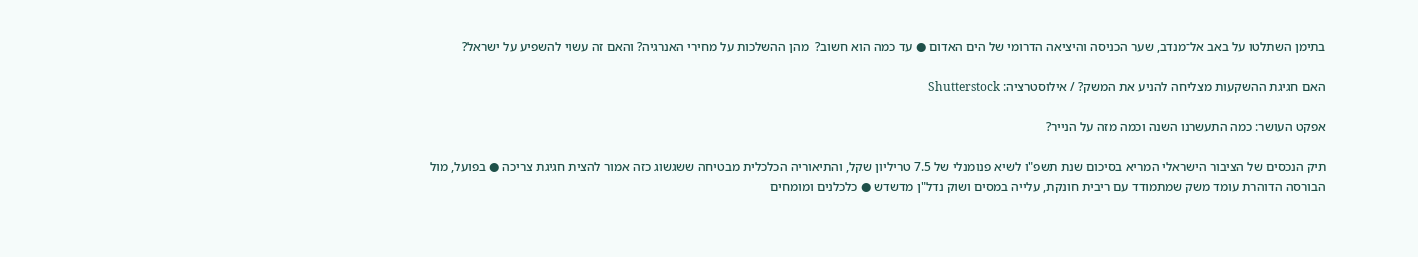בתימן השתלטו על באב אל־מנדב, שער הכניסה והיציאה הדרומי של הים האדום ● עד כמה הוא חשוב?  מהן ההשלכות על מחירי האנרגיה? והאם זה עשוי להשפיע על ישראל?

האם חגיגת ההשקעות מצליחה להניע את המשק? / אילוסטרציה: Shutterstock

אפקט העושר: כמה התעשרנו השנה וכמה מזה על הנייר?

תיק הנכסים של הציבור הישראלי המריא בסיכום שנת תשפ"ו לשיא פנומנלי של 7.5 טריליון שקל, והתיאוריה הכלכלית מבטיחה ששגשוג כזה אמור להצית חגיגת צריכה ● בפועל, מול הבורסה הדוהרת עומד משק שמתמודד עם ריבית חונקת, עלייה במסים ושוק נדל"ן מדשדש ● כלכלנים ומומחים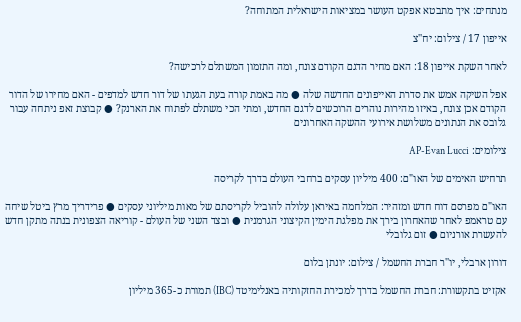מנתחים: איך מתבטא אפקט העושר במציאות הישראלית המתוחה?

אייפון 17 / צילום: יח''צ

לאחר השקת אייפון 18: האם מחיר הדגם הקודם צונח, ומה התזמון המשתלם לרכישה?

אפל השיקה אמש את סדרת האייפונים החדשה שלה ● מה באמת קורה בעת הגעתו של דור חדש למדפים - האם מחירו של הדור הקודם אכן צונח, באיזו מהירות נוהרים הרוכשים לדגם החדש, ומתי הכי משתלם לפתוח את הארנק? ● קבוצת זאפ ניתחה עבור גלובס את הנתונים משלושת אירועי ההשקה האחרונים

צילומים: AP-Evan Lucci

תרחיש האימים של האו"ם: 400 מיליון עסקים ברחבי העולם בדרך לקריסה

האו"ם מפרסם דוח חדש ומזהיר: המלחמה באיראן עלולה להוביל לקריסתם של מאות מיליוני עסקים ● פרידריך מרץ ביטל שיחה עם טראמפ לאחר שהאחרון בירך את מפלגת הימין הקיצוני הגרמנית ● ובצד השני של העולם - קוריאה הצפונית בנתה מתקן חדש להעשרת אורניום ● זום גלובלי

דורון ארבלי, יו''ר חברת החשמל / צילום: יונתן בלום

אקזיט בתקשורת: חברת החשמל בדרך למכירת החזקותיה באנלימיטד (IBC) תמורת כ-365 מיליון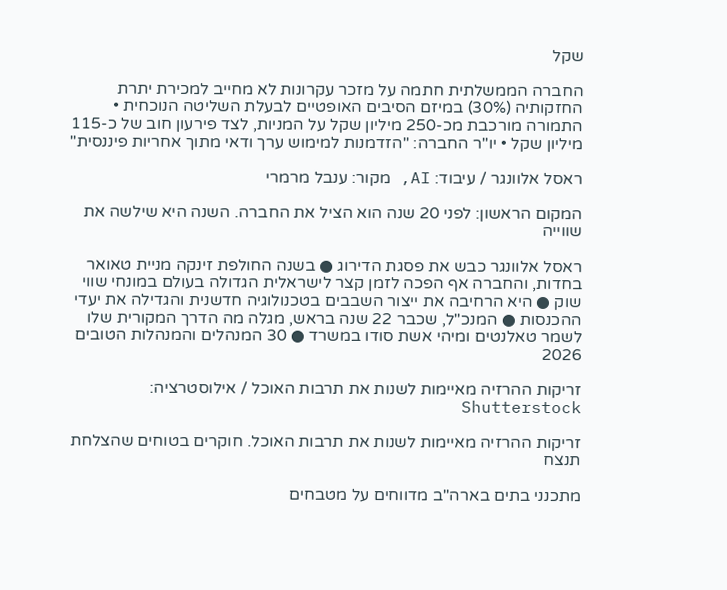שקל

החברה הממשלתית חתמה על מזכר עקרונות לא מחייב למכירת יתרת החזקותיה (30%) במיזם הסיבים האופטיים לבעלת השליטה הנוכחית • התמורה מורכבת מכ-250 מיליון שקל על המניות, לצד פירעון חוב של כ-115 מיליון שקל • יו"ר החברה: "הזדמנות למימוש ערך ודאי מתוך אחריות פיננסית"

ראסל אלוונגר / עיבוד: AI, מקור: ענבל מרמרי

המקום הראשון: לפני 20 שנה הוא הציל את החברה. השנה היא שילשה את שווייה

ראסל אלוונגר כבש את פסגת הדירוג ● בשנה החולפת זינקה מניית טאואר בחדות, והחברה אף הפכה לזמן קצר לישראלית הגדולה בעולם במונחי שווי שוק ● היא הרחיבה את ייצור השבבים בטכנולוגיה חדשנית והגדילה את יעדי ההכנסות ● המנכ"ל, שכבר 22 שנה בראש, מגלה מה הדרך המקורית שלו לשמר טאלנטים ומיהי אשת סודו במשרד ● 30 המנהלים והמנהלות הטובים 2026

זריקות ההרזיה מאיימות לשנות את תרבות האוכל / אילוסטרציה: Shutterstock

זריקות ההרזיה מאיימות לשנות את תרבות האוכל. חוקרים בטוחים שהצלחת תנצח

מתכנני בתים בארה"ב מדווחים על מטבחים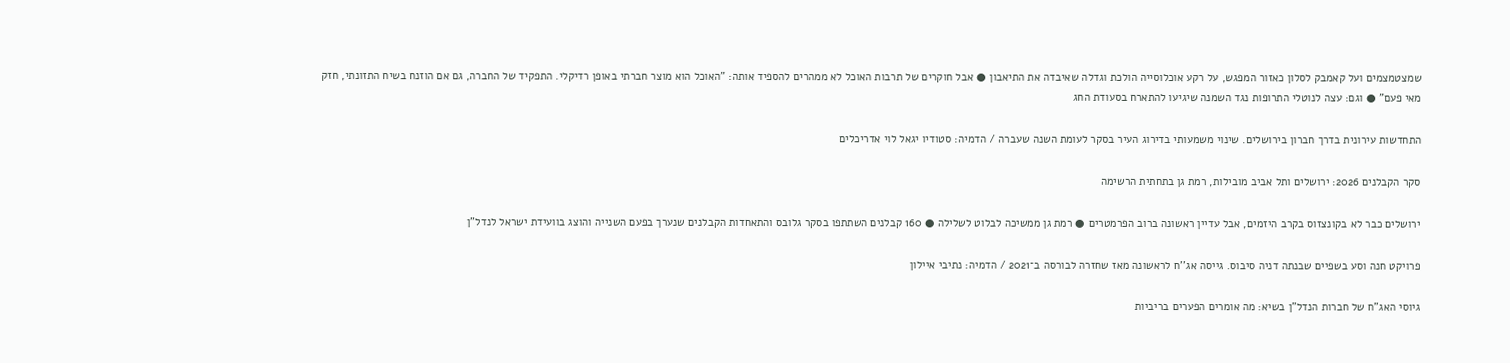שמצטמצמים ועל קאמבק לסלון כאזור המפגש, על רקע אוכלוסייה הולכת וגדלה שאיבדה את התיאבון ● אבל חוקרים של תרבות האוכל לא ממהרים להספיד אותה: "האוכל הוא מוצר חברתי באופן רדיקלי. התפקיד של החברה, גם אם הוזנח בשיח התזונתי, חזק מאי פעם" ● וגם: עצה לנוטלי התרופות נגד השמנה שיגיעו להתארח בסעודת החג

התחדשות עירונית בדרך חברון בירושלים. שינוי משמעותי בדירוג העיר בסקר לעומת השנה שעברה / הדמיה: סטודיו יגאל לוי אדריכלים

סקר הקבלנים 2026: ירושלים ותל אביב מובילות, רמת גן בתחתית הרשימה

ירושלים כבר לא בקונצזוס בקרב היזמים, אבל עדיין ראשונה ברוב הפרמטרים ● רמת גן ממשיכה לבלוט לשלילה ● 160 קבלנים השתתפו בסקר גלובס והתאחדות הקבלנים שנערך בפעם השנייה והוצג בוועידת ישראל לנדל"ן

פרויקט חנה וסע בשפיים שבנתה דניה סיבוס. גייסה אג''ח לראשונה מאז שחזרה לבורסה ב־2021 / הדמיה: נתיבי איילון

גיוסי האג"ח של חברות הנדל"ן בשיא: מה אומרים הפערים בריביות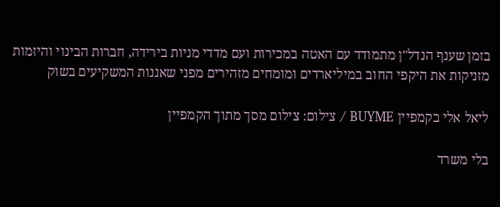בזמן שענף הנדל"ן מתמודד עם האטה במכירות ועם מדדי מניות בירידה, חברות הבינוי והיזמות מזניקות את היקפי החוב במיליארדים ומומחים מזהירים מפני שאננות המשקיעים בשוק

ליאל אלי בקמפיין BUYME / צילום: צילום מסך מתוך הקמפיין

בלי משרד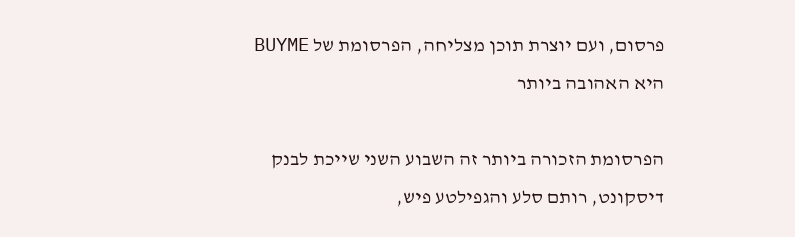פרסום, ועם יוצרת תוכן מצליחה, הפרסומת של BUYME היא האהובה ביותר

הפרסומת הזכורה ביותר זה השבוע השני שייכת לבנק דיסקונט, רותם סלע והגפילטע פיש,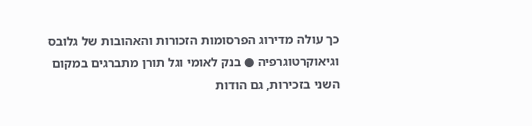כך עולה מדירוג הפרסומות הזכורות והאהובות של גלובס וגיאוקרטוגרפיה ● בנק לאומי וגל תורן מתברגים במקום השני בזכירות, גם הודות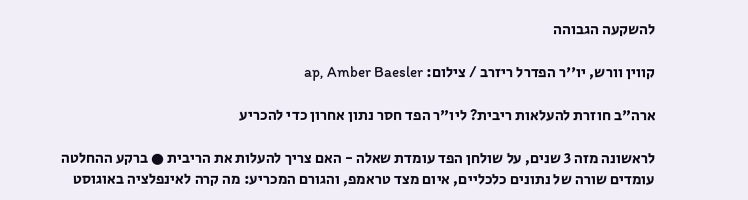להשקעה הגבוהה

קווין וורש, יו''ר הפדרל ריזרב / צילום: ap, Amber Baesler

ארה"ב חוזרת להעלאות ריבית? ליו"ר הפד חסר נתון אחרון כדי להכריע

לראשונה מזה 3 שנים, על שולחן הפד עומדת שאלה - האם צריך להעלות את הריבית ● ברקע ההחלטה עומדים שורה של נתונים כלכליים, איום מצד טראמפ, והגורם המכריע: מה קרה לאינפלציה באוגוסט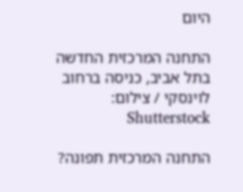היום

התחנה המרכזית החדשה בתל אביב, כניסה ברחוב לוינסקי / צילום: Shutterstock

התחנה המרכזית תפונה?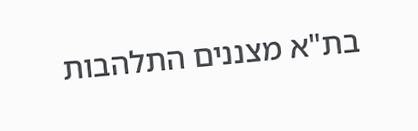בת"א מצננים התלהבות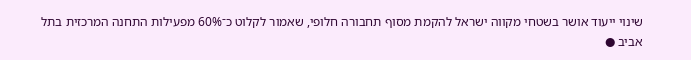שינוי ייעוד אושר בשטחי מקווה ישראל להקמת מסוף תחבורה חלופי, שאמור לקלוט כ־60% מפעילות התחנה המרכזית בתל אביב ●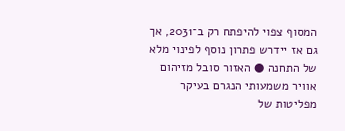המסוף צפוי להיפתח רק ב־2031, אך גם אז יידרש פתרון נוסף לפינוי מלא של התחנה ● האזור סובל מזיהום אוויר משמעותי הנגרם בעיקר מפליטות של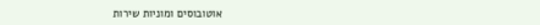אוטובוסים ומוניות שירות